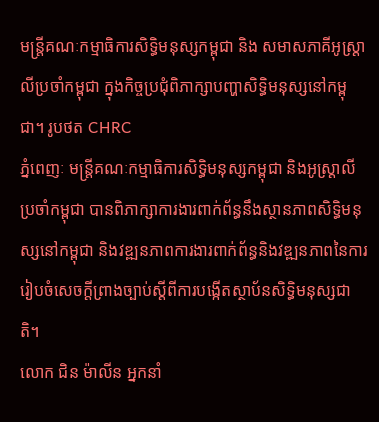មន្រ្តីគណៈកម្មាធិការសិទ្ធិមនុស្សកម្ពុជា និង សមាសភាគីអូស្ត្រាលីប្រចាំកម្ពុជា ក្នុងកិច្ចប្រជុំពិភាក្សាបញ្ហាសិទ្ធិមនុស្សនៅកម្ពុជា។ រូបថត CHRC
ភ្នំពេញៈ មន្រ្តីគណៈកម្មាធិការសិទ្ធិមនុស្សកម្ពុជា និងអូស្ត្រាលីប្រចាំកម្ពុជា បានពិភាក្សាការងារពាក់ព័ន្ធនឹងស្ថានភាពសិទ្ធិមនុស្សនៅកម្ពុជា និងវឌ្ឍនភាពការងារពាក់ព័ន្ធនិងវឌ្ឍនភាពនៃការរៀបចំសេចក្តីព្រាងច្បាប់ស្តីពីការបង្កើតស្ថាប័នសិទ្ធិមនុស្សជាតិ។
លោក ជិន ម៉ាលីន អ្នកនាំ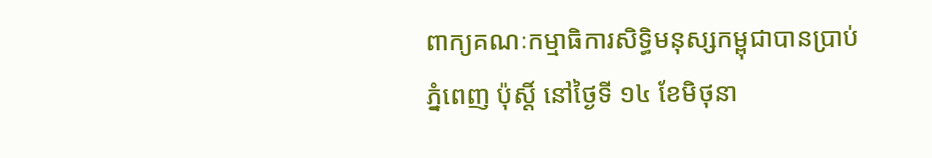ពាក្យគណៈកម្មាធិការសិទ្ធិមនុស្សកម្ពុជាបានប្រាប់ ភ្នំពេញ ប៉ុស្តិ៍ នៅថ្ងៃទី ១៤ ខែមិថុនា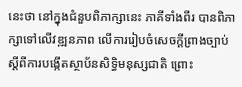នេះថា នៅក្នុងជំនួបពិភាក្សានេះ ភាគីទាំងពីរ បានពិភាក្សាទៅលើវឌ្ឍនភាព លើការរៀបចំសេចក្តីព្រាងច្បាប់ ស្តីពីការបង្កើតស្ថាប័នសិទ្ធិមនុស្សជាតិ ព្រោះ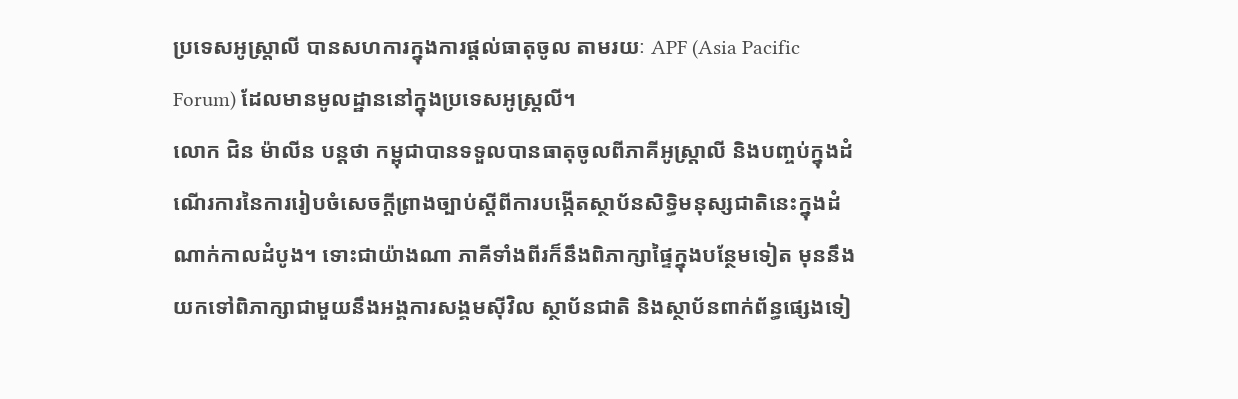ប្រទេសអូស្ត្រាលី បានសហការក្នុងការផ្តល់ធាតុចូល តាមរយៈ APF (Asia Pacific Forum) ដែលមានមូលដ្ឋាននៅក្នុងប្រទេសអូស្ត្រលី។
លោក ជិន ម៉ាលីន បន្តថា កម្ពុជាបានទទួលបានធាតុចូលពីភាគីអូស្ត្រាលី និងបញ្ចប់ក្នុងដំណើរការនៃការរៀបចំសេចក្តីព្រាងច្បាប់ស្តីពីការបង្កើតស្ថាប័នសិទ្ធិមនុស្សជាតិនេះក្នុងដំណាក់កាលដំបូង។ ទោះជាយ៉ាងណា ភាគីទាំងពីរក៏នឹងពិភាក្សាផ្ទៃក្នុងបន្ថែមទៀត មុននឹងយកទៅពិភាក្សាជាមួយនឹងអង្គការសង្គមស៊ីវិល ស្ថាប័នជាតិ និងស្ថាប័នពាក់ព័ន្ធផ្សេងទៀ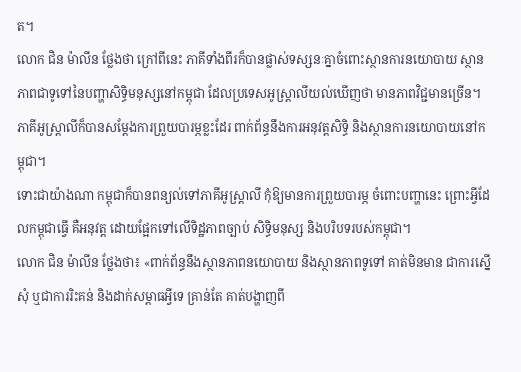ត។
លោក ជិន ម៉ាលីន ថ្លែងថា ក្រៅពីនេះ ភាគីទាំងពីរក៏បានផ្លាស់ទស្សនៈគ្នាចំពោះស្ថានការនយោបាយ ស្ថានភាពជាទូទៅនៃបញ្ហាសិទ្ធិមនុស្សនៅកម្ពុជា ដែលប្រទេសអូស្ត្រាលីយល់ឃើញថា មានភាពវិជ្ជមានច្រើន។ ភាគីអូស្ត្រាលីក៏បានសម្តែងការព្រួយបារម្ភខ្លះដែរ ពាក់ព័ន្ធនឹងការអនុវត្តសិទ្ធិ និងស្ថានការនយោបាយនៅកម្ពុជា។
ទោះជាយ៉ាងណា កម្ពុជាក៏បានពន្យល់ទៅភាគីអូស្ត្រាលី កុំឱ្យមានការព្រួយបារម្ភ ចំពោះបញ្ហានេះ ព្រោះអ្វីដែលកម្ពុជាធ្វើ គឺអនុវត្ត ដោយផ្អែកទៅលើទិដ្ឋភាពច្បាប់ សិទ្ធិមនុស្ស និងបរិបទរបស់កម្ពុជា។
លោក ជិន ម៉ាលីន ថ្លែងថា៖ «ពាក់ព័ន្ធនឹងស្ថានភាពនយោបាយ និងស្ថានភាពទូទៅ គាត់មិនមាន ជាការស្នើសុំ ឬជាការរិះគន់ និងដាក់សម្ពាធអ្វីទេ គ្រាន់តែ គាត់បង្ហាញពី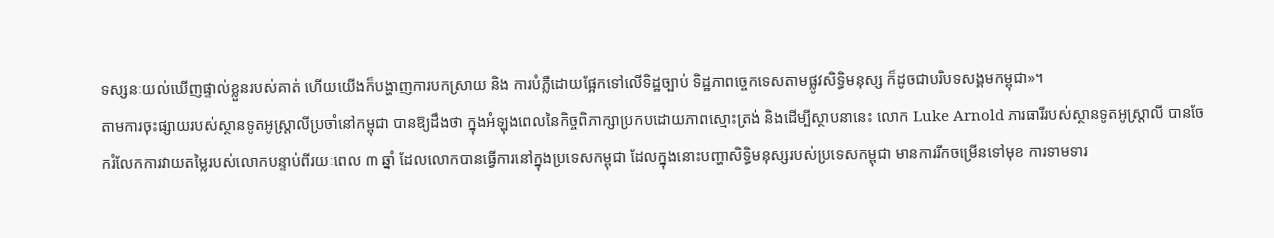ទស្សនៈយល់ឃើញផ្ទាល់ខ្លួនរបស់គាត់ ហើយយើងក៏បង្ហាញការបកស្រាយ និង ការបំភ្លឺដោយផ្អែកទៅលើទិដ្ឋច្បាប់ ទិដ្ឋភាពច្ចេកទេសតាមផ្លូវសិទ្ធិមនុស្ស ក៏ដូចជាបរិបទសង្គមកម្ពុជា»។
តាមការចុះផ្សាយរបស់ស្ថានទូតអូស្ត្រាលីប្រចាំនៅកម្ពុជា បានឱ្យដឹងថា ក្នុងអំឡុងពេលនៃកិច្ចពិភាក្សាប្រកបដោយភាពស្មោះត្រង់ និងដើម្បីស្ថាបនានេះ លោក Luke Arnold ភារធារីរបស់ស្ថានទូតអូស្ត្រាលី បានចែករំលែកការវាយតម្លៃរបស់លោកបន្ទាប់ពីរយៈពេល ៣ ឆ្នាំ ដែលលោកបានធ្វើការនៅក្នុងប្រទេសកម្ពុជា ដែលក្នុងនោះបញ្ហាសិទ្ធិមនុស្សរបស់ប្រទេសកម្ពុជា មានការរីកចម្រើនទៅមុខ ការទាមទារ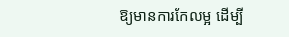ឱ្យមានការកែលម្អ ដើម្បី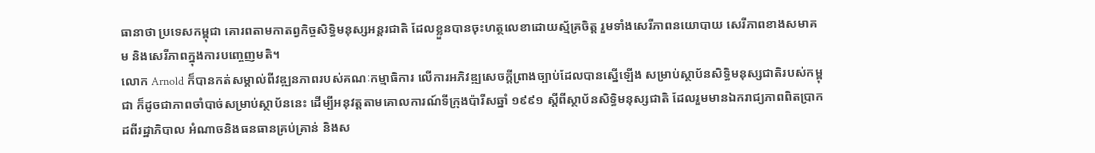ធានាថា ប្រទេសកម្ពុជា គោរពតាមកាតព្វកិច្ចសិទ្ធិមនុស្សអន្តរជាតិ ដែលខ្លួនបានចុះហត្ថលេខាដោយស្ម័គ្រចិត្ត រួមទាំងសេរីភាពនយោបាយ សេរីភាពខាងសមាគម និងសេរីភាពក្នុងការបញ្ចេញមតិ។
លោក Arnold ក៏បានកត់សម្គាល់ពីវឌ្ឍនភាពរបស់គណៈកម្មាធិការ លើការអភិវឌ្ឍសេចក្តីព្រាងច្បាប់ដែលបានស្នើឡើង សម្រាប់ស្ថាប័នសិទ្ធិមនុស្សជាតិរបស់កម្ពុជា ក៏ដូចជាភាពចាំបាច់សម្រាប់ស្ថាប័ននេះ ដើម្បីអនុវត្តតាមគោលការណ៍ទីក្រុងប៉ារីសឆ្នាំ ១៩៩១ ស្តីពីស្ថាប័នសិទ្ធិមនុស្សជាតិ ដែលរួមមានឯករាជ្យភាពពិតប្រាកដពីរដ្ឋាភិបាល អំណាចនិងធនធានគ្រប់គ្រាន់ និងស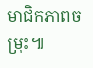មាជិកភាពចម្រុះ៕